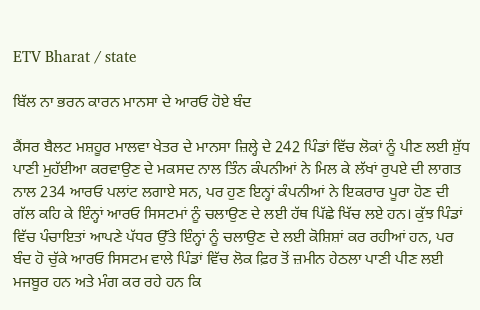ETV Bharat / state

ਬਿੱਲ ਨਾ ਭਰਨ ਕਾਰਨ ਮਾਨਸਾ ਦੇ ਆਰਓ ਹੋਏ ਬੰਦ

ਕੈਂਸਰ ਬੈਲਟ ਮਸ਼ਹੂਰ ਮਾਲਵਾ ਖੇਤਰ ਦੇ ਮਾਨਸਾ ਜ਼ਿਲ੍ਹੇ ਦੇ 242 ਪਿੰਡਾਂ ਵਿੱਚ ਲੋਕਾਂ ਨੂੰ ਪੀਣ ਲਈ ਸ਼ੁੱਧ ਪਾਣੀ ਮੁਹੱਈਆ ਕਰਵਾਉਣ ਦੇ ਮਕਸਦ ਨਾਲ ਤਿੰਨ ਕੰਪਨੀਆਂ ਨੇ ਮਿਲ ਕੇ ਲੱਖਾਂ ਰੁਪਏ ਦੀ ਲਾਗਤ ਨਾਲ 234 ਆਰਓ ਪਲਾਂਟ ਲਗਾਏ ਸਨ, ਪਰ ਹੁਣ ਇਨ੍ਹਾਂ ਕੰਪਨੀਆਂ ਨੇ ਇਕਰਾਰ ਪੂਰਾ ਹੋਣ ਦੀ ਗੱਲ ਕਹਿ ਕੇ ਇੰਨ੍ਹਾਂ ਆਰਓ ਸਿਸਟਮਾਂ ਨੂੰ ਚਲਾਉਣ ਦੇ ਲਈ ਹੱਥ ਪਿੱਛੇ ਖਿੱਚ ਲਏ ਹਨ। ਕੁੱਝ ਪਿੰਡਾਂ ਵਿੱਚ ਪੰਚਾਇਤਾਂ ਆਪਣੇ ਪੱਧਰ ਉੱਤੇ ਇੰਨ੍ਹਾਂ ਨੂੰ ਚਲਾਉਣ ਦੇ ਲਈ ਕੋਸ਼ਿਸ਼ਾਂ ਕਰ ਰਹੀਆਂ ਹਨ, ਪਰ ਬੰਦ ਹੋ ਚੁੱਕੇ ਆਰਓ ਸਿਸਟਮ ਵਾਲੇ ਪਿੰਡਾਂ ਵਿੱਚ ਲੋਕ ਫ਼ਿਰ ਤੋਂ ਜ਼ਮੀਨ ਹੇਠਲਾ ਪਾਣੀ ਪੀਣ ਲਈ ਮਜਬੂਰ ਹਨ ਅਤੇ ਮੰਗ ਕਰ ਰਹੇ ਹਨ ਕਿ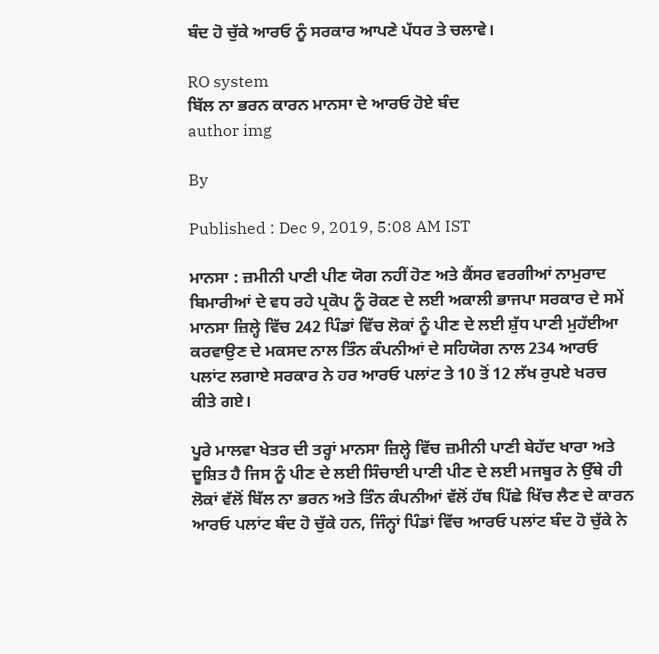ਬੰਦ ਹੋ ਚੁੱਕੇ ਆਰਓ ਨੂੰ ਸਰਕਾਰ ਆਪਣੇ ਪੱਧਰ ਤੇ ਚਲਾਵੇ।

RO system
ਬਿੱਲ ਨਾ ਭਰਨ ਕਾਰਨ ਮਾਨਸਾ ਦੇ ਆਰਓ ਹੋਏ ਬੰਦ
author img

By

Published : Dec 9, 2019, 5:08 AM IST

ਮਾਨਸਾ : ਜ਼ਮੀਨੀ ਪਾਣੀ ਪੀਣ ਯੋਗ ਨਹੀਂ ਹੋਣ ਅਤੇ ਕੈਂਸਰ ਵਰਗੀਆਂ ਨਾਮੁਰਾਦ ਬਿਮਾਰੀਆਂ ਦੇ ਵਧ ਰਹੇ ਪ੍ਰਕੋਪ ਨੂੰ ਰੋਕਣ ਦੇ ਲਈ ਅਕਾਲੀ ਭਾਜਪਾ ਸਰਕਾਰ ਦੇ ਸਮੇਂ ਮਾਨਸਾ ਜ਼ਿਲ੍ਹੇ ਵਿੱਚ 242 ਪਿੰਡਾਂ ਵਿੱਚ ਲੋਕਾਂ ਨੂੰ ਪੀਣ ਦੇ ਲਈ ਸ਼ੁੱਧ ਪਾਣੀ ਮੁਹੱਈਆ ਕਰਵਾਉਣ ਦੇ ਮਕਸਦ ਨਾਲ ਤਿੰਨ ਕੰਪਨੀਆਂ ਦੇ ਸਹਿਯੋਗ ਨਾਲ 234 ਆਰਓ ਪਲਾਂਟ ਲਗਾਏ ਸਰਕਾਰ ਨੇ ਹਰ ਆਰਓ ਪਲਾਂਟ ਤੇ 10 ਤੋਂ 12 ਲੱਖ ਰੁਪਏ ਖਰਚ ਕੀਤੇ ਗਏ।

ਪੂਰੇ ਮਾਲਵਾ ਖੇਤਰ ਦੀ ਤਰ੍ਹਾਂ ਮਾਨਸਾ ਜ਼ਿਲ੍ਹੇ ਵਿੱਚ ਜ਼ਮੀਨੀ ਪਾਣੀ ਬੇਹੱਦ ਖਾਰਾ ਅਤੇ ਦੂਸ਼ਿਤ ਹੈ ਜਿਸ ਨੂੰ ਪੀਣ ਦੇ ਲਈ ਸਿੰਚਾਈ ਪਾਣੀ ਪੀਣ ਦੇ ਲਈ ਮਜਬੂਰ ਨੇ ਉੱਥੇ ਹੀ ਲੋਕਾਂ ਵੱਲੋਂ ਬਿੱਲ ਨਾ ਭਰਨ ਅਤੇ ਤਿੰਨ ਕੰਪਨੀਆਂ ਵੱਲੋਂ ਹੱਥ ਪਿੱਛੇ ਖਿੱਚ ਲੈਣ ਦੇ ਕਾਰਨ ਆਰਓ ਪਲਾਂਟ ਬੰਦ ਹੋ ਚੁੱਕੇ ਹਨ, ਜਿੰਨ੍ਹਾਂ ਪਿੰਡਾਂ ਵਿੱਚ ਆਰਓ ਪਲਾਂਟ ਬੰਦ ਹੋ ਚੁੱਕੇ ਨੇ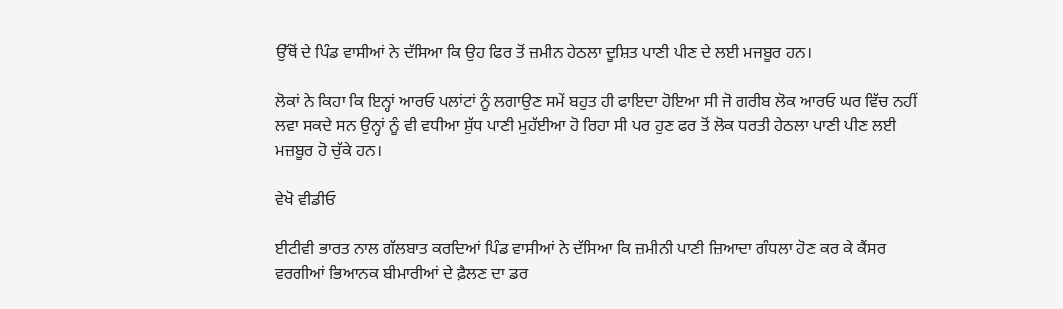ਉੱਥੋਂ ਦੇ ਪਿੰਡ ਵਾਸੀਆਂ ਨੇ ਦੱਸਿਆ ਕਿ ਉਹ ਫਿਰ ਤੋਂ ਜ਼ਮੀਨ ਹੇਠਲਾ ਦੂਸ਼ਿਤ ਪਾਣੀ ਪੀਣ ਦੇ ਲਈ ਮਜਬੂਰ ਹਨ।

ਲੋਕਾਂ ਨੇ ਕਿਹਾ ਕਿ ਇਨ੍ਹਾਂ ਆਰਓ ਪਲਾਂਟਾਂ ਨੂੰ ਲਗਾਉਣ ਸਮੇਂ ਬਹੁਤ ਹੀ ਫਾਇਦਾ ਹੋਇਆ ਸੀ ਜੋ ਗਰੀਬ ਲੋਕ ਆਰਓ ਘਰ ਵਿੱਚ ਨਹੀਂ ਲਵਾ ਸਕਦੇ ਸਨ ਉਨ੍ਹਾਂ ਨੂੰ ਵੀ ਵਧੀਆ ਸ਼ੁੱਧ ਪਾਣੀ ਮੁਹੱਈਆ ਹੋ ਰਿਹਾ ਸੀ ਪਰ ਹੁਣ ਫਰ ਤੋਂ ਲੋਕ ਧਰਤੀ ਹੇਠਲਾ ਪਾਣੀ ਪੀਣ ਲਈ ਮਜ਼ਬੂਰ ਹੋ ਚੁੱਕੇ ਹਨ।

ਵੇਖੋ ਵੀਡੀਓ

ਈਟੀਵੀ ਭਾਰਤ ਨਾਲ ਗੱਲਬਾਤ ਕਰਦਿਆਂ ਪਿੰਡ ਵਾਸੀਆਂ ਨੇ ਦੱਸਿਆ ਕਿ ਜ਼ਮੀਨੀ ਪਾਣੀ ਜ਼ਿਆਦਾ ਗੰਧਲਾ ਹੋਣ ਕਰ ਕੇ ਕੈਂਸਰ ਵਰਗੀਆਂ ਭਿਆਨਕ ਬੀਮਾਰੀਆਂ ਦੇ ਫ਼ੈਲਣ ਦਾ ਡਰ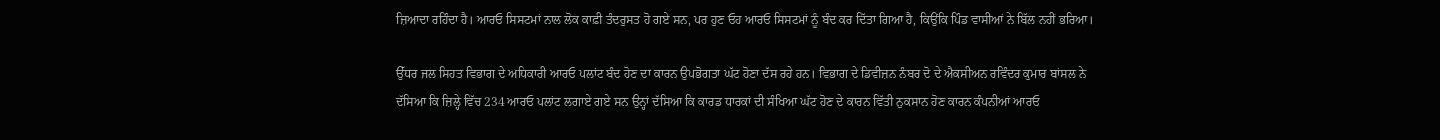ਜ਼ਿਆਦਾ ਰਹਿੰਦਾ ਹੈ। ਆਰਓ ਸਿਸਟਮਾਂ ਨਾਲ ਲੋਕ ਕਾਫ਼ੀ ਤੰਦਰੁਸਤ ਹੋ ਗਏ ਸਨ, ਪਰ ਹੁਣ ਓਹ ਆਰਓ ਸਿਸਟਮਾਂ ਨੂੰ ਬੰਦ ਕਰ ਦਿੱਤਾ ਗਿਆ ਹੈ, ਕਿਉਂਕਿ ਪਿੰਡ ਵਾਸੀਆਂ ਨੇ ਬਿੱਲ ਨਹੀਂ ਭਰਿਆ।

ਉੱਧਰ ਜਲ ਸਿਹਤ ਵਿਭਾਗ ਦੇ ਅਧਿਕਾਰੀ ਆਰਓ ਪਲਾਂਟ ਬੰਦ ਹੋਣ ਦਾ ਕਾਰਨ ਉਪਭੋਗਤਾ ਘੱਟ ਹੋਣਾ ਦੱਸ ਰਹੇ ਹਨ। ਵਿਭਾਗ ਦੇ ਡਿਵੀਜ਼ਨ ਨੰਬਰ ਦੋ ਦੇ ਐਕਸੀਅਨ ਰਵਿੰਦਰ ਕੁਮਾਰ ਬਾਂਸਲ ਨੇ ਦੱਸਿਆ ਕਿ ਜ਼ਿਲ੍ਹੇ ਵਿੱਚ 234 ਆਰਓ ਪਲਾਂਟ ਲਗਾਏ ਗਏ ਸਨ ਉਨ੍ਹਾਂ ਦੱਸਿਆ ਕਿ ਕਾਰਡ ਧਾਰਕਾਂ ਦੀ ਸੰਖਿਆ ਘੱਟ ਹੋਣ ਦੇ ਕਾਰਨ ਵਿੱਤੀ ਨੁਕਸਾਨ ਹੋਣ ਕਾਰਨ ਕੰਪਨੀਆਂ ਆਰਓ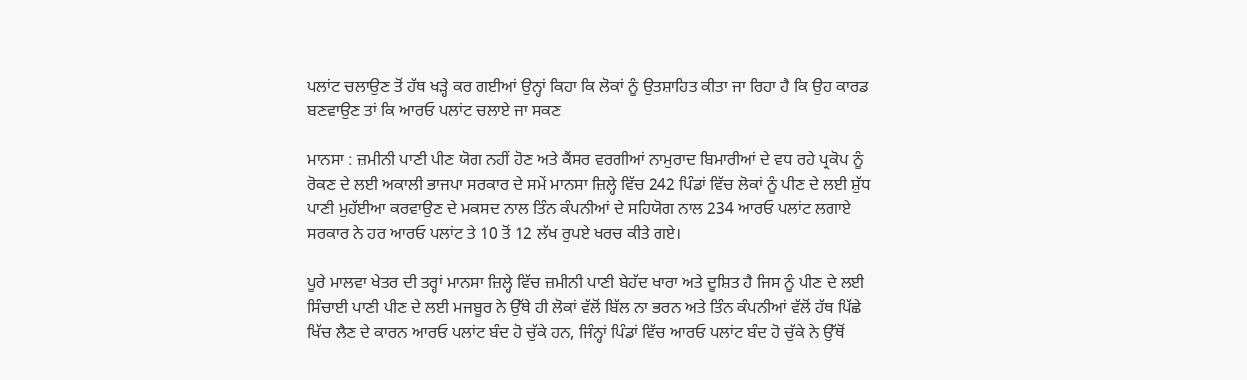ਪਲਾਂਟ ਚਲਾਉਣ ਤੋਂ ਹੱਥ ਖੜ੍ਹੇ ਕਰ ਗਈਆਂ ਉਨ੍ਹਾਂ ਕਿਹਾ ਕਿ ਲੋਕਾਂ ਨੂੰ ਉਤਸ਼ਾਹਿਤ ਕੀਤਾ ਜਾ ਰਿਹਾ ਹੈ ਕਿ ਉਹ ਕਾਰਡ ਬਣਵਾਉਣ ਤਾਂ ਕਿ ਆਰਓ ਪਲਾਂਟ ਚਲਾਏ ਜਾ ਸਕਣ

ਮਾਨਸਾ : ਜ਼ਮੀਨੀ ਪਾਣੀ ਪੀਣ ਯੋਗ ਨਹੀਂ ਹੋਣ ਅਤੇ ਕੈਂਸਰ ਵਰਗੀਆਂ ਨਾਮੁਰਾਦ ਬਿਮਾਰੀਆਂ ਦੇ ਵਧ ਰਹੇ ਪ੍ਰਕੋਪ ਨੂੰ ਰੋਕਣ ਦੇ ਲਈ ਅਕਾਲੀ ਭਾਜਪਾ ਸਰਕਾਰ ਦੇ ਸਮੇਂ ਮਾਨਸਾ ਜ਼ਿਲ੍ਹੇ ਵਿੱਚ 242 ਪਿੰਡਾਂ ਵਿੱਚ ਲੋਕਾਂ ਨੂੰ ਪੀਣ ਦੇ ਲਈ ਸ਼ੁੱਧ ਪਾਣੀ ਮੁਹੱਈਆ ਕਰਵਾਉਣ ਦੇ ਮਕਸਦ ਨਾਲ ਤਿੰਨ ਕੰਪਨੀਆਂ ਦੇ ਸਹਿਯੋਗ ਨਾਲ 234 ਆਰਓ ਪਲਾਂਟ ਲਗਾਏ ਸਰਕਾਰ ਨੇ ਹਰ ਆਰਓ ਪਲਾਂਟ ਤੇ 10 ਤੋਂ 12 ਲੱਖ ਰੁਪਏ ਖਰਚ ਕੀਤੇ ਗਏ।

ਪੂਰੇ ਮਾਲਵਾ ਖੇਤਰ ਦੀ ਤਰ੍ਹਾਂ ਮਾਨਸਾ ਜ਼ਿਲ੍ਹੇ ਵਿੱਚ ਜ਼ਮੀਨੀ ਪਾਣੀ ਬੇਹੱਦ ਖਾਰਾ ਅਤੇ ਦੂਸ਼ਿਤ ਹੈ ਜਿਸ ਨੂੰ ਪੀਣ ਦੇ ਲਈ ਸਿੰਚਾਈ ਪਾਣੀ ਪੀਣ ਦੇ ਲਈ ਮਜਬੂਰ ਨੇ ਉੱਥੇ ਹੀ ਲੋਕਾਂ ਵੱਲੋਂ ਬਿੱਲ ਨਾ ਭਰਨ ਅਤੇ ਤਿੰਨ ਕੰਪਨੀਆਂ ਵੱਲੋਂ ਹੱਥ ਪਿੱਛੇ ਖਿੱਚ ਲੈਣ ਦੇ ਕਾਰਨ ਆਰਓ ਪਲਾਂਟ ਬੰਦ ਹੋ ਚੁੱਕੇ ਹਨ, ਜਿੰਨ੍ਹਾਂ ਪਿੰਡਾਂ ਵਿੱਚ ਆਰਓ ਪਲਾਂਟ ਬੰਦ ਹੋ ਚੁੱਕੇ ਨੇ ਉੱਥੋਂ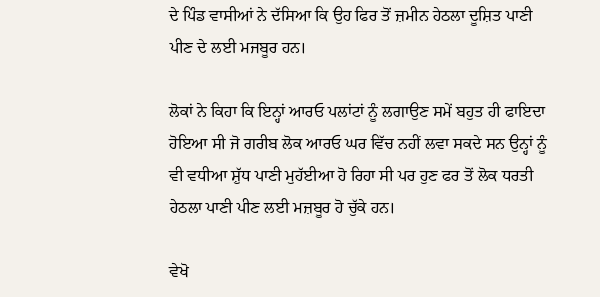ਦੇ ਪਿੰਡ ਵਾਸੀਆਂ ਨੇ ਦੱਸਿਆ ਕਿ ਉਹ ਫਿਰ ਤੋਂ ਜ਼ਮੀਨ ਹੇਠਲਾ ਦੂਸ਼ਿਤ ਪਾਣੀ ਪੀਣ ਦੇ ਲਈ ਮਜਬੂਰ ਹਨ।

ਲੋਕਾਂ ਨੇ ਕਿਹਾ ਕਿ ਇਨ੍ਹਾਂ ਆਰਓ ਪਲਾਂਟਾਂ ਨੂੰ ਲਗਾਉਣ ਸਮੇਂ ਬਹੁਤ ਹੀ ਫਾਇਦਾ ਹੋਇਆ ਸੀ ਜੋ ਗਰੀਬ ਲੋਕ ਆਰਓ ਘਰ ਵਿੱਚ ਨਹੀਂ ਲਵਾ ਸਕਦੇ ਸਨ ਉਨ੍ਹਾਂ ਨੂੰ ਵੀ ਵਧੀਆ ਸ਼ੁੱਧ ਪਾਣੀ ਮੁਹੱਈਆ ਹੋ ਰਿਹਾ ਸੀ ਪਰ ਹੁਣ ਫਰ ਤੋਂ ਲੋਕ ਧਰਤੀ ਹੇਠਲਾ ਪਾਣੀ ਪੀਣ ਲਈ ਮਜ਼ਬੂਰ ਹੋ ਚੁੱਕੇ ਹਨ।

ਵੇਖੋ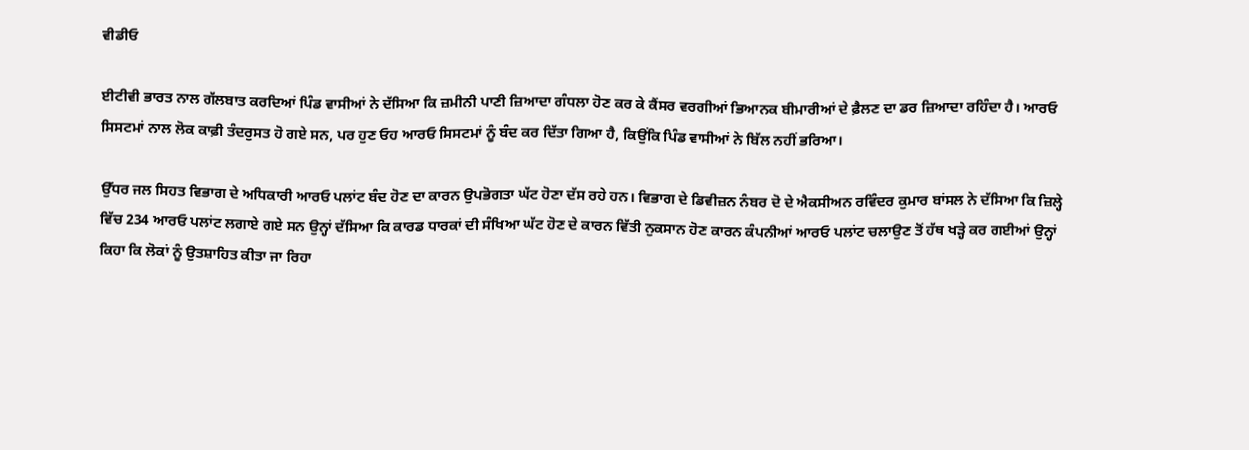ਵੀਡੀਓ

ਈਟੀਵੀ ਭਾਰਤ ਨਾਲ ਗੱਲਬਾਤ ਕਰਦਿਆਂ ਪਿੰਡ ਵਾਸੀਆਂ ਨੇ ਦੱਸਿਆ ਕਿ ਜ਼ਮੀਨੀ ਪਾਣੀ ਜ਼ਿਆਦਾ ਗੰਧਲਾ ਹੋਣ ਕਰ ਕੇ ਕੈਂਸਰ ਵਰਗੀਆਂ ਭਿਆਨਕ ਬੀਮਾਰੀਆਂ ਦੇ ਫ਼ੈਲਣ ਦਾ ਡਰ ਜ਼ਿਆਦਾ ਰਹਿੰਦਾ ਹੈ। ਆਰਓ ਸਿਸਟਮਾਂ ਨਾਲ ਲੋਕ ਕਾਫ਼ੀ ਤੰਦਰੁਸਤ ਹੋ ਗਏ ਸਨ, ਪਰ ਹੁਣ ਓਹ ਆਰਓ ਸਿਸਟਮਾਂ ਨੂੰ ਬੰਦ ਕਰ ਦਿੱਤਾ ਗਿਆ ਹੈ, ਕਿਉਂਕਿ ਪਿੰਡ ਵਾਸੀਆਂ ਨੇ ਬਿੱਲ ਨਹੀਂ ਭਰਿਆ।

ਉੱਧਰ ਜਲ ਸਿਹਤ ਵਿਭਾਗ ਦੇ ਅਧਿਕਾਰੀ ਆਰਓ ਪਲਾਂਟ ਬੰਦ ਹੋਣ ਦਾ ਕਾਰਨ ਉਪਭੋਗਤਾ ਘੱਟ ਹੋਣਾ ਦੱਸ ਰਹੇ ਹਨ। ਵਿਭਾਗ ਦੇ ਡਿਵੀਜ਼ਨ ਨੰਬਰ ਦੋ ਦੇ ਐਕਸੀਅਨ ਰਵਿੰਦਰ ਕੁਮਾਰ ਬਾਂਸਲ ਨੇ ਦੱਸਿਆ ਕਿ ਜ਼ਿਲ੍ਹੇ ਵਿੱਚ 234 ਆਰਓ ਪਲਾਂਟ ਲਗਾਏ ਗਏ ਸਨ ਉਨ੍ਹਾਂ ਦੱਸਿਆ ਕਿ ਕਾਰਡ ਧਾਰਕਾਂ ਦੀ ਸੰਖਿਆ ਘੱਟ ਹੋਣ ਦੇ ਕਾਰਨ ਵਿੱਤੀ ਨੁਕਸਾਨ ਹੋਣ ਕਾਰਨ ਕੰਪਨੀਆਂ ਆਰਓ ਪਲਾਂਟ ਚਲਾਉਣ ਤੋਂ ਹੱਥ ਖੜ੍ਹੇ ਕਰ ਗਈਆਂ ਉਨ੍ਹਾਂ ਕਿਹਾ ਕਿ ਲੋਕਾਂ ਨੂੰ ਉਤਸ਼ਾਹਿਤ ਕੀਤਾ ਜਾ ਰਿਹਾ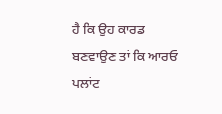ਹੈ ਕਿ ਉਹ ਕਾਰਡ ਬਣਵਾਉਣ ਤਾਂ ਕਿ ਆਰਓ ਪਲਾਂਟ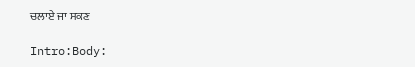ਚਲਾਏ ਜਾ ਸਕਣ

Intro:Body: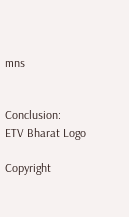mns


Conclusion:
ETV Bharat Logo

Copyright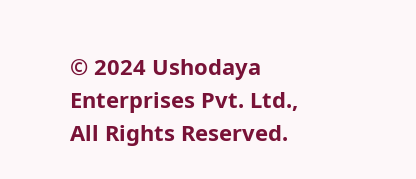© 2024 Ushodaya Enterprises Pvt. Ltd., All Rights Reserved.